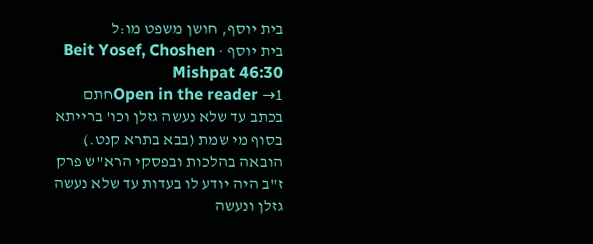בית יוסף, חושן משפט מו:ל
בית יוסף · Beit Yosef, Choshen Mishpat 46:30
Open in the reader →1חתם בכתב עד שלא נעשה גזלן וכו' ברייתא בסוף מי שמת (בבא בתרא קנט.) הובאה בהלכות ובפסקי הרא"ש פרק ז"ב היה יודע לו בעדות עד שלא נעשה גזלן ונעשה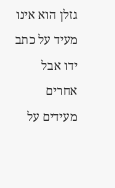גזלן הוא אינו מעיד על כתב ידו אבל אחרים מעידים על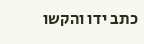כתב ידו והקשו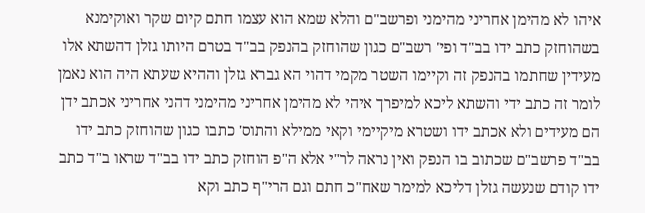איהו לא מהימן אחריני מהימני ופרשב"ם והלא שמא הוא עצמו חתם קיום שקר ואוקימנא בשהוחזק כתב ידו בב"ד ופי' רשב"ם כגון שהוחזק בהנפק בב"ד בטרם היותו גזלן דהשתא אלו מעידין שחתמו בהנפק זה וקיימו השטר מקמי דהוי הא גברא גזלן וההיא שעתא היה הוא נאמן לומר זה כתב ידי והשתא ליכא למיפרך איהי לא מהימן אחריני מהימני דהני אחריני אכתב ידן הם מעידים ולא אכתב ידו ושטרא מיקיימי וקאי ממילא והתוס' כתבו כגון שהוחזק כתב ידו בב"ד פרשב"ם שכתוב בו הנפק ואין נראה לר"י אלא ה"פ הוחזק כתב ידו בב"ד שראו ב"ד כתב ידו קודם שנעשה גזלן דליכא למימר שאח"כ חתם וגם הרי"ף כתב וקא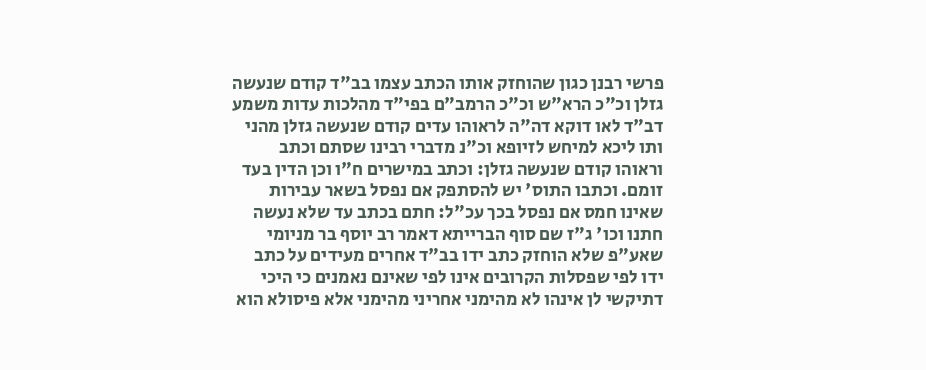פרשי רבנן כגון שהוחזק אותו הכתב עצמו בב"ד קודם שנעשה גזלן וכ"כ הרא"ש וכ"כ הרמב"ם בפי"ד מהלכות עדות משמע דב"ד לאו דוקא דה"ה לראוהו עדים קודם שנעשה גזלן מהני ותו ליכא למיחש לזיופא וכ"נ מדברי רבינו שסתם וכתב וראוהו קודם שנעשה גזלן: וכתב במישרים ח"ו וכן הדין בעד זומם. וכתבו התוס' יש להסתפק אם נפסל בשאר עבירות שאינו חמס אם נפסל בכך עכ"ל: חתם בכתב עד שלא נעשה חתנו וכו' ג"ז שם סוף הברייתא דאמר רב יוסף בר מניומי שאע"פ שלא הוחזק כתב ידו בב"ד אחרים מעידים על כתב ידו לפי שפסלות הקרובים אינו לפי שאינם נאמנים כי היכי דתיקשי לן אינהו לא מהימני אחריני מהימני אלא פיסולא הוא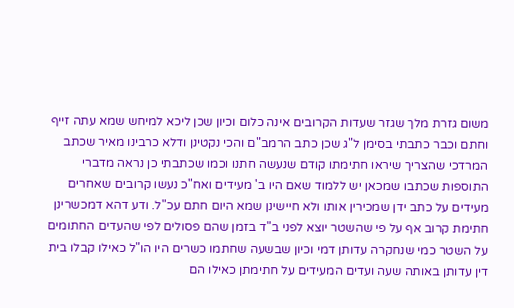משום גזרת מלך שגזר שעדות הקרובים אינה כלום וכיון שכן ליכא למיחש שמא עתה זייף וחתם וכבר כתבתי בסימן ל"ג שכן כתב הרמב"ם והכי נקטינן ודלא כרבינו מאיר שכתב המרדכי שהצריך שיראו חתימתו קודם שנעשה חתנו וכמו שכתבתי כן נראה מדברי התוספות שכתבו שמכאן יש ללמוד שאם היו ב' מעידים ואח"כ נעשו קרובים שאחרים מעידים על כתב ידן שמכירין אותו ולא חיישינן שמא היום חתם עכ"ל. ודע דהא דמכשרינן חתימת קרוב אף על פי שהשטר יוצא לפני ב"ד בזמן שהם פסולים לפי שהעדים החתומים על השטר כמי שנחקרה עדותן דמי וכיון שבשעה שחתמו כשרים היו הו"ל כאילו קבלו בית דין עדותן באותה שעה ועדים המעידים על חתימתן כאילו הם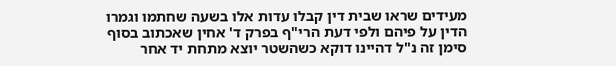מעידים שראו שבית דין קבלו עדות אלו בשעה שחתמו וגמרו הדין על פיהם ולפי דעת הרי"ף בפרק ד' אחין שאכתוב בסוף סימן זה נ"ל דהיינו דוקא כשהשטר יוצא מתחת יד אחר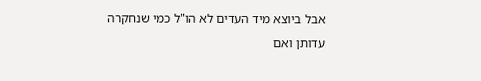אבל ביוצא מיד העדים לא הו"ל כמי שנחקרה עדותן ואם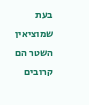בעת שמוציאין השטר הם קרובים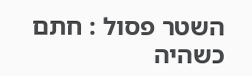השטר פסול : חתם כשהיה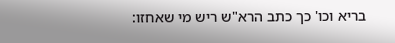בריא וכו' כך כתב הרא"ש ריש מי שאחזו: